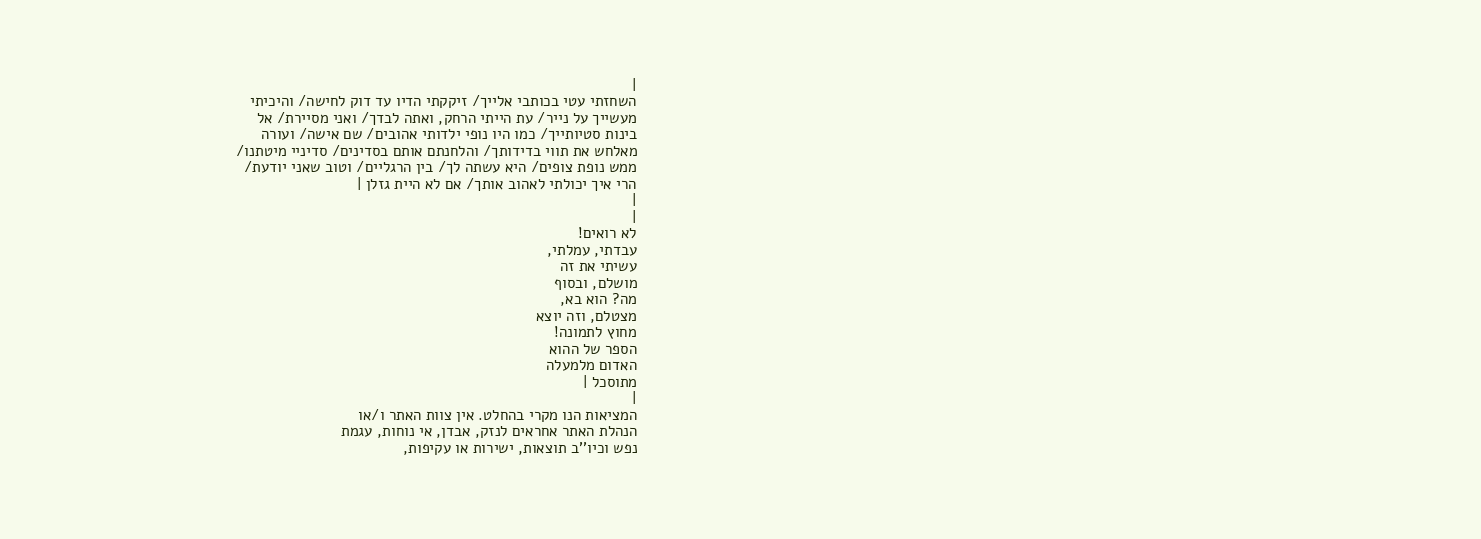|
השחזתי עטי בכותבי אלייך/ זיקקתי הדיו עד דוק לחישה/ והיכיתי
מעשייך על נייר/ עת הייתי הרחק, ואתה לבדך/ ואני מסיירת/ אל
בינות סטיותייך/ כמו היו נופי ילדותי אהובים/ שם אישה/ ועורה
מאלחש את תווי בדידותך/ והלחנתם אותם בסדינים/ סדיניי מיטתנו/
ממש נופת צופים/ היא עשתה לך/ בין הרגליים/ וטוב שאני יודעת/
הרי איך יכולתי לאהוב אותך/ אם לא היית גזלן |
|
|
לא רואים!
עבדתי, עמלתי,
עשיתי את זה
מושלם, ובסוף
מה? הוא בא,
מצטלם, וזה יוצא
מחוץ לתמונה!
הספר של ההוא
האדום מלמעלה
מתוסכל |
|
המציאות הנו מקרי בהחלט. אין צוות האתר ו/או
הנהלת האתר אחראים לנזק, אבדן, אי נוחות, עגמת
נפש וכיו''ב תוצאות, ישירות או עקיפות,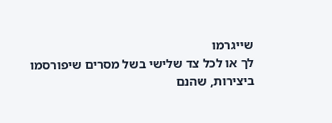שייגרמו
לך או לכל צד שלישי בשל מסרים שיפורסמו
ביצירות, שהנם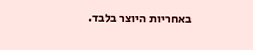באחריות היוצר בלבד.